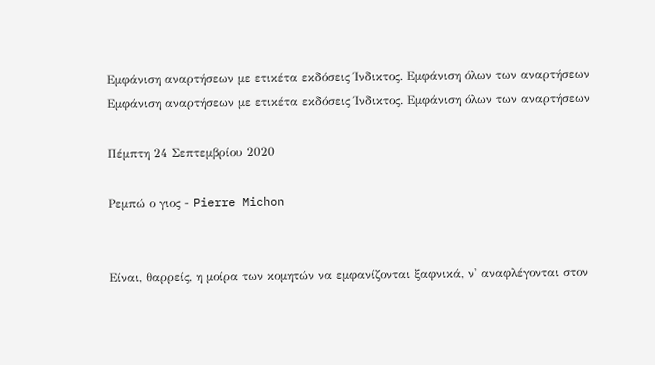Εμφάνιση αναρτήσεων με ετικέτα εκδόσεις Ίνδικτος. Εμφάνιση όλων των αναρτήσεων
Εμφάνιση αναρτήσεων με ετικέτα εκδόσεις Ίνδικτος. Εμφάνιση όλων των αναρτήσεων

Πέμπτη 24 Σεπτεμβρίου 2020

Ρεμπώ ο γιος - Pierre Michon


Είναι, θαρρείς, η μοίρα των κομητών να εμφανίζονται ξαφνικά, ν' αναφλέγονται στον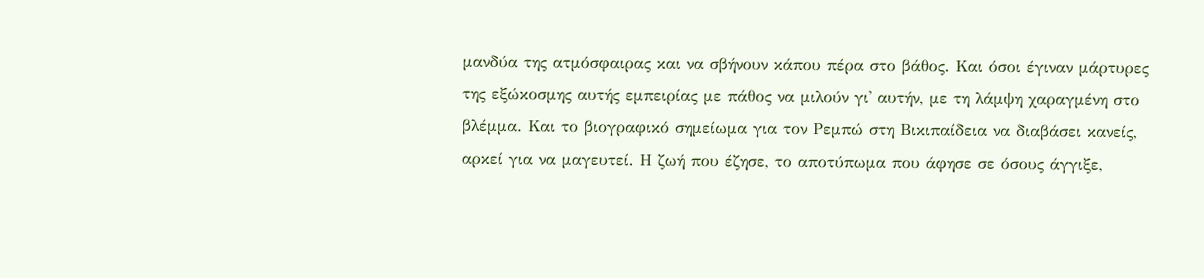μανδύα της ατμόσφαιρας και να σβήνουν κάπου πέρα στο βάθος. Και όσοι έγιναν μάρτυρες της εξώκοσμης αυτής εμπειρίας με πάθος να μιλούν γι' αυτήν, με τη λάμψη χαραγμένη στο βλέμμα. Και το βιογραφικό σημείωμα για τον Ρεμπώ στη Βικιπαίδεια να διαβάσει κανείς, αρκεί για να μαγευτεί. Η ζωή που έζησε, το αποτύπωμα που άφησε σε όσους άγγιξε,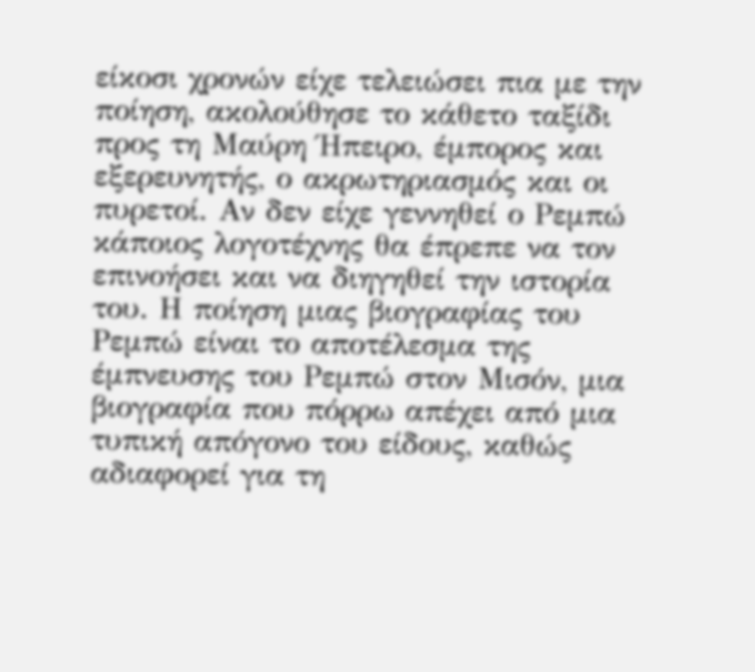είκοσι χρονών είχε τελειώσει πια με την ποίηση, ακολούθησε το κάθετο ταξίδι προς τη Μαύρη Ήπειρο, έμπορος και εξερευνητής, ο ακρωτηριασμός και οι πυρετοί. Αν δεν είχε γεννηθεί ο Ρεμπώ κάποιος λογοτέχνης θα έπρεπε να τον επινοήσει και να διηγηθεί την ιστορία του. Η ποίηση μιας βιογραφίας του Ρεμπώ είναι το αποτέλεσμα της έμπνευσης του Ρεμπώ στον Μισόν, μια βιογραφία που πόρρω απέχει από μια τυπική απόγονο του είδους, καθώς αδιαφορεί για τη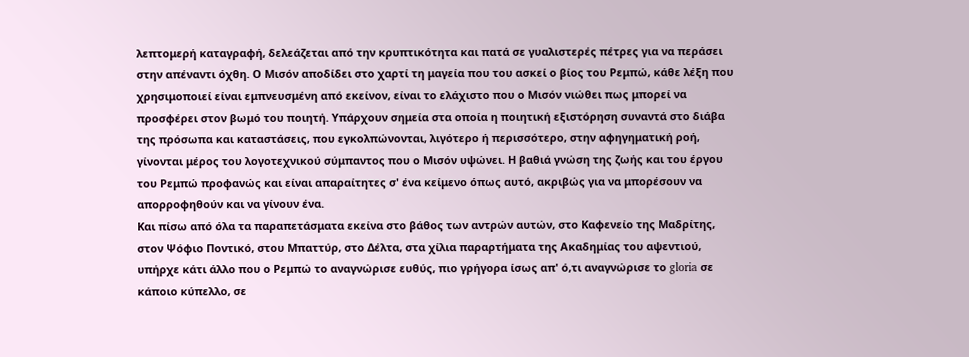λεπτομερή καταγραφή, δελεάζεται από την κρυπτικότητα και πατά σε γυαλιστερές πέτρες για να περάσει στην απέναντι όχθη. Ο Μισόν αποδίδει στο χαρτί τη μαγεία που του ασκεί ο βίος του Ρεμπώ, κάθε λέξη που χρησιμοποιεί είναι εμπνευσμένη από εκείνον, είναι το ελάχιστο που ο Μισόν νιώθει πως μπορεί να προσφέρει στον βωμό του ποιητή. Υπάρχουν σημεία στα οποία η ποιητική εξιστόρηση συναντά στο διάβα της πρόσωπα και καταστάσεις, που εγκολπώνονται, λιγότερο ή περισσότερο, στην αφηγηματική ροή, γίνονται μέρος του λογοτεχνικού σύμπαντος που ο Μισόν υψώνει. Η βαθιά γνώση της ζωής και του έργου του Ρεμπώ προφανώς και είναι απαραίτητες σ' ένα κείμενο όπως αυτό, ακριβώς για να μπορέσουν να απορροφηθούν και να γίνουν ένα.
Και πίσω από όλα τα παραπετάσματα εκείνα στο βάθος των αντρών αυτών, στο Καφενείο της Μαδρίτης, στον Ψόφιο Ποντικό, στου Μπαττύρ, στο Δέλτα, στα χίλια παραρτήματα της Ακαδημίας του αψεντιού, υπήρχε κάτι άλλο που ο Ρεμπώ το αναγνώρισε ευθύς, πιο γρήγορα ίσως απ' ό,τι αναγνώρισε το gloria σε κάποιο κύπελλο, σε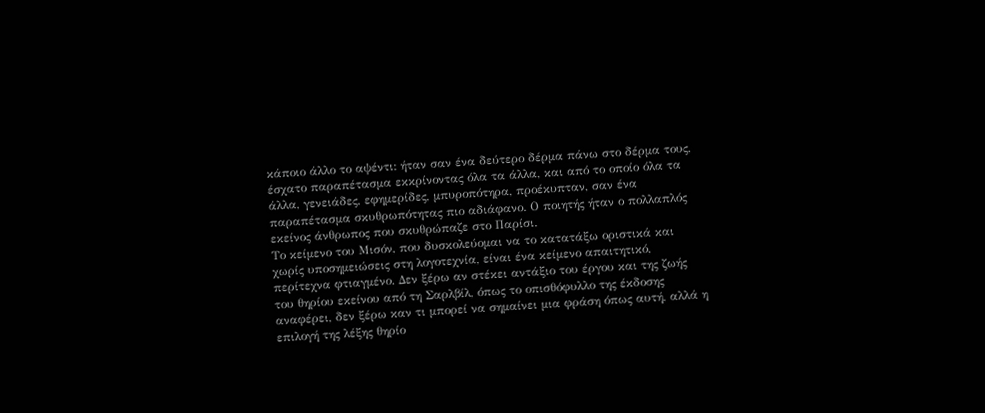κάποιο άλλο το αψέντι: ήταν σαν ένα δεύτερο δέρμα πάνω στο δέρμα τους, έσχατο παραπέτασμα εκκρίνοντας όλα τα άλλα, και από το οποίο όλα τα άλλα, γενειάδες, εφημερίδες, μπυροπότηρα, προέκυπταν, σαν ένα παραπέτασμα σκυθρωπότητας πιο αδιάφανο. Ο ποιητής ήταν ο πολλαπλός εκείνος άνθρωπος που σκυθρώπαζε στο Παρίσι.
Το κείμενο του Μισόν, που δυσκολεύομαι να το κατατάξω οριστικά και χωρίς υποσημειώσεις στη λογοτεχνία, είναι ένα κείμενο απαιτητικό, περίτεχνα φτιαγμένο. Δεν ξέρω αν στέκει αντάξιο του έργου και της ζωής του θηρίου εκείνου από τη Σαρλβίλ, όπως το οπισθόφυλλο της έκδοσης αναφέρει, δεν ξέρω καν τι μπορεί να σημαίνει μια φράση όπως αυτή, αλλά η επιλογή της λέξης θηρίο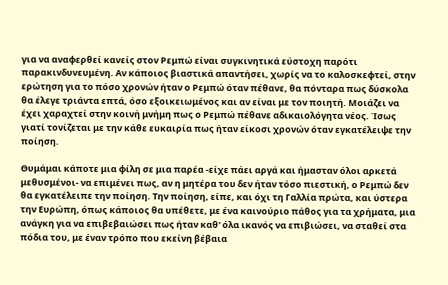για να αναφερθεί κανείς στον Ρεμπώ είναι συγκινητικά εύστοχη παρότι παρακινδυνευμένη. Αν κάποιος βιαστικά απαντήσει, χωρίς να το καλοσκεφτεί, στην ερώτηση για το πόσο χρονών ήταν ο Ρεμπώ όταν πέθανε, θα πόνταρα πως δύσκολα θα έλεγε τριάντα επτά, όσο εξοικειωμένος και αν είναι με τον ποιητή. Μοιάζει να έχει χαραχτεί στην κοινή μνήμη πως ο Ρεμπώ πέθανε αδικαιολόγητα νέος. Ίσως γιατί τονίζεται με την κάθε ευκαιρία πως ήταν είκοσι χρονών όταν εγκατέλειψε την ποίηση.

Θυμάμαι κάποτε μια φίλη σε μια παρέα -είχε πάει αργά και ήμασταν όλοι αρκετά μεθυσμένοι- να επιμένει πως, αν η μητέρα του δεν ήταν τόσο πιεστική, ο Ρεμπώ δεν θα εγκατέλειπε την ποίηση. Την ποίηση, είπε, και όχι τη Γαλλία πρώτα, και ύστερα την Ευρώπη, όπως κάποιος θα υπέθετε, με ένα καινούριο πάθος για τα χρήματα, μια ανάγκη για να επιβεβαιώσει πως ήταν καθ' όλα ικανός να επιβιώσει, να σταθεί στα πόδια του, με έναν τρόπο που εκείνη βέβαια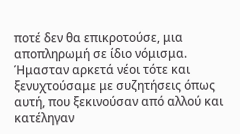ποτέ δεν θα επικροτούσε, μια αποπληρωμή σε ίδιο νόμισμα. Ήμασταν αρκετά νέοι τότε και ξενυχτούσαμε με συζητήσεις όπως αυτή, που ξεκινούσαν από αλλού και κατέληγαν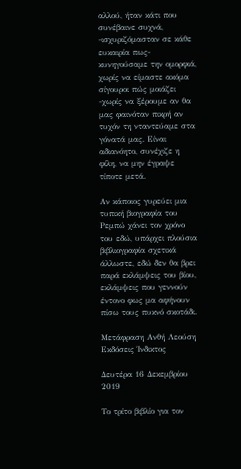αλλού, ήταν κάτι που συνέβαινε συχνά, -ισχυριζόμασταν σε κάθε ευκαιρία πως- κυνηγούσαμε την ομορφιά, χωρίς να είμαστε ακόμα σίγουροι πώς μοιάζει -χωρίς να ξέρουμε αν θα μας φαινόταν πικρή αν τυχόν τη νταντεύαμε στα γόνατά μας. Είναι αδιανόητο, συνέχιζε η φίλη, να μην έγραψε τίποτε μετά.

Αν κάποιος γυρεύει μια τυπική βιογραφία του Ρεμπώ χάνει τον χρόνο του εδώ, υπάρχει πλούσια βιβλιογραφία σχετικά άλλωστε, εδώ δεν θα βρει παρά εκλάμψεις του βίου, εκλάμψεις που γεννούν έντονο φως μα αφήνουν πίσω τους πυκνό σκοτάδι.

Μετάφραση Ανθή Λεούση
Εκδόσεις Ίνδικτος

Δευτέρα 16 Δεκεμβρίου 2019

Το τρίτο βιβλίο για τον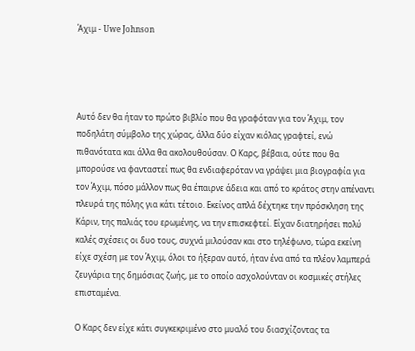Άχιμ - Uwe Johnson




Αυτό δεν θα ήταν το πρώτο βιβλίο που θα γραφόταν για τον Άχιμ, τον ποδηλάτη σύμβολο της χώρας, άλλα δύο είχαν κιόλας γραφτεί, ενώ πιθανότατα και άλλα θα ακολουθούσαν. Ο Καρς, βέβαια, ούτε που θα μπορούσε να φανταστεί πως θα ενδιαφερόταν να γράψει μια βιογραφία για τον Άχιμ, πόσο μάλλον πως θα έπαιρνε άδεια και από το κράτος στην απέναντι πλευρά της πόλης για κάτι τέτοιο. Εκείνος απλά δέχτηκε την πρόσκληση της Κάριν, της παλιάς του ερωμένης, να την επισκεφτεί. Είχαν διατηρήσει πολύ καλές σχέσεις οι δυο τους, συχνά μιλούσαν και στο τηλέφωνο, τώρα εκείνη είχε σχέση με τον Άχιμ, όλοι το ήξεραν αυτό, ήταν ένα από τα πλέον λαμπερά ζευγάρια της δημόσιας ζωής, με το οποίο ασχολούνταν οι κοσμικές στήλες επισταμένα.

Ο Καρς δεν είχε κάτι συγκεκριμένο στο μυαλό του διασχίζοντας τα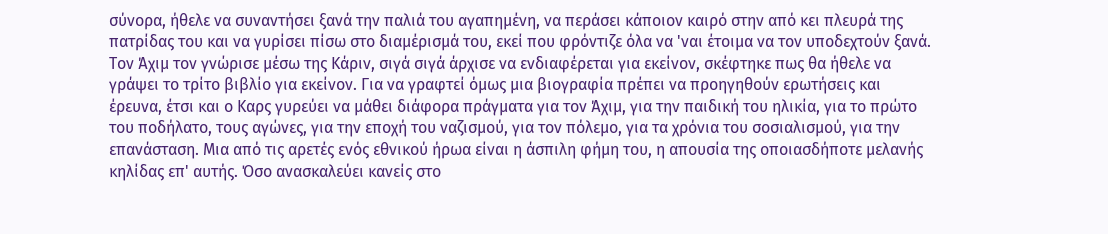σύνορα, ήθελε να συναντήσει ξανά την παλιά του αγαπημένη, να περάσει κάποιον καιρό στην από κει πλευρά της πατρίδας του και να γυρίσει πίσω στο διαμέρισμά του, εκεί που φρόντιζε όλα να 'ναι έτοιμα να τον υποδεχτούν ξανά. Τον Άχιμ τον γνώρισε μέσω της Κάριν, σιγά σιγά άρχισε να ενδιαφέρεται για εκείνον, σκέφτηκε πως θα ήθελε να γράψει το τρίτο βιβλίο για εκείνον. Για να γραφτεί όμως μια βιογραφία πρέπει να προηγηθούν ερωτήσεις και έρευνα, έτσι και ο Καρς γυρεύει να μάθει διάφορα πράγματα για τον Άχιμ, για την παιδική του ηλικία, για το πρώτο του ποδήλατο, τους αγώνες, για την εποχή του ναζισμού, για τον πόλεμο, για τα χρόνια του σοσιαλισμού, για την επανάσταση. Μια από τις αρετές ενός εθνικού ήρωα είναι η άσπιλη φήμη του, η απουσία της οποιασδήποτε μελανής κηλίδας επ' αυτής. Όσο ανασκαλεύει κανείς στο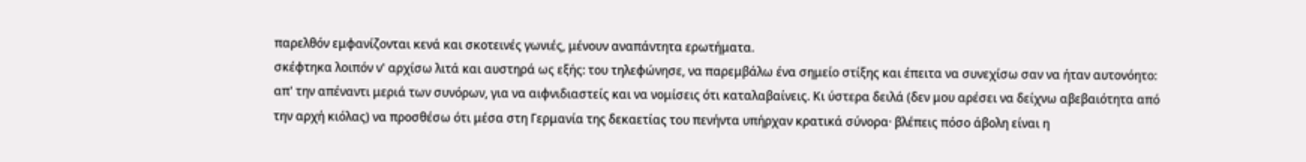παρελθόν εμφανίζονται κενά και σκοτεινές γωνιές, μένουν αναπάντητα ερωτήματα.
σκέφτηκα λοιπόν ν' αρχίσω λιτά και αυστηρά ως εξής: του τηλεφώνησε, να παρεμβάλω ένα σημείο στίξης και έπειτα να συνεχίσω σαν να ήταν αυτονόητο: απ' την απέναντι μεριά των συνόρων, για να αιφνιδιαστείς και να νομίσεις ότι καταλαβαίνεις. Κι ύστερα δειλά (δεν μου αρέσει να δείχνω αβεβαιότητα από την αρχή κιόλας) να προσθέσω ότι μέσα στη Γερμανία της δεκαετίας του πενήντα υπήρχαν κρατικά σύνορα· βλέπεις πόσο άβολη είναι η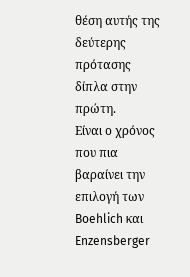θέση αυτής της δεύτερης πρότασης δίπλα στην πρώτη.
Είναι ο χρόνος που πια βαραίνει την επιλογή των Boehlich και Enzensberger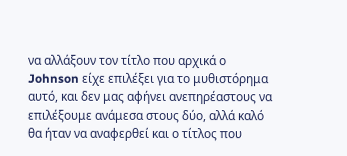να αλλάξουν τον τίτλο που αρχικά ο Johnson είχε επιλέξει για το μυθιστόρημα αυτό, και δεν μας αφήνει ανεπηρέαστους να επιλέξουμε ανάμεσα στους δύο, αλλά καλό θα ήταν να αναφερθεί και ο τίτλος που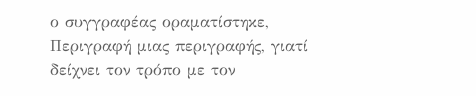ο συγγραφέας οραματίστηκε, Περιγραφή μιας περιγραφής, γιατί δείχνει τον τρόπο με τον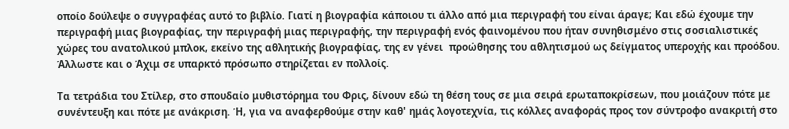οποίο δούλεψε ο συγγραφέας αυτό το βιβλίο. Γιατί η βιογραφία κάποιου τι άλλο από μια περιγραφή του είναι άραγε; Και εδώ έχουμε την περιγραφή μιας βιογραφίας, την περιγραφή μιας περιγραφής, την περιγραφή ενός φαινομένου που ήταν συνηθισμένο στις σοσιαλιστικές χώρες του ανατολικού μπλοκ, εκείνο της αθλητικής βιογραφίας, της εν γένει  προώθησης του αθλητισμού ως δείγματος υπεροχής και προόδου. Άλλωστε και ο Άχιμ σε υπαρκτό πρόσωπο στηρίζεται εν πολλοίς.

Τα τετράδια του Στίλερ, στο σπουδαίο μυθιστόρημα του Φρις, δίνουν εδώ τη θέση τους σε μια σειρά ερωταποκρίσεων, που μοιάζουν πότε με συνέντευξη και πότε με ανάκριση. Ή, για να αναφερθούμε στην καθ' ημάς λογοτεχνία, τις κόλλες αναφοράς προς τον σύντροφο ανακριτή στο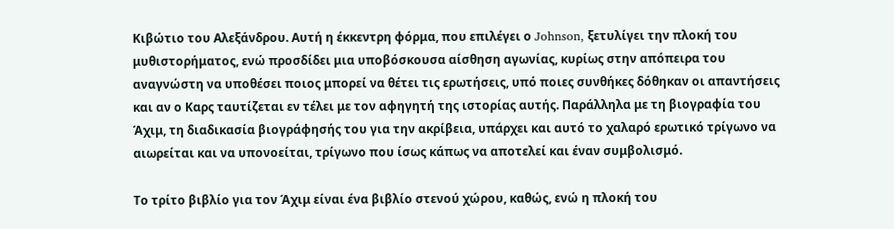Κιβώτιο του Αλεξάνδρου. Αυτή η έκκεντρη φόρμα, που επιλέγει ο Johnson, ξετυλίγει την πλοκή του μυθιστορήματος, ενώ προσδίδει μια υποβόσκουσα αίσθηση αγωνίας, κυρίως στην απόπειρα του αναγνώστη να υποθέσει ποιος μπορεί να θέτει τις ερωτήσεις, υπό ποιες συνθήκες δόθηκαν οι απαντήσεις και αν ο Καρς ταυτίζεται εν τέλει με τον αφηγητή της ιστορίας αυτής. Παράλληλα με τη βιογραφία του Άχιμ, τη διαδικασία βιογράφησής του για την ακρίβεια, υπάρχει και αυτό το χαλαρό ερωτικό τρίγωνο να αιωρείται και να υπονοείται, τρίγωνο που ίσως κάπως να αποτελεί και έναν συμβολισμό.

Το τρίτο βιβλίο για τον Άχιμ είναι ένα βιβλίο στενού χώρου, καθώς, ενώ η πλοκή του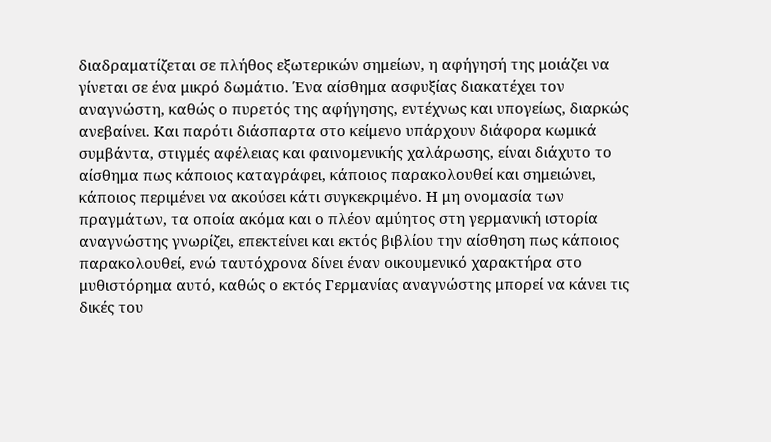διαδραματίζεται σε πλήθος εξωτερικών σημείων, η αφήγησή της μοιάζει να γίνεται σε ένα μικρό δωμάτιο. Ένα αίσθημα ασφυξίας διακατέχει τον αναγνώστη, καθώς ο πυρετός της αφήγησης, εντέχνως και υπογείως, διαρκώς ανεβαίνει. Και παρότι διάσπαρτα στο κείμενο υπάρχουν διάφορα κωμικά συμβάντα, στιγμές αφέλειας και φαινομενικής χαλάρωσης, είναι διάχυτο το αίσθημα πως κάποιος καταγράφει, κάποιος παρακολουθεί και σημειώνει, κάποιος περιμένει να ακούσει κάτι συγκεκριμένο. Η μη ονομασία των πραγμάτων, τα οποία ακόμα και ο πλέον αμύητος στη γερμανική ιστορία αναγνώστης γνωρίζει, επεκτείνει και εκτός βιβλίου την αίσθηση πως κάποιος παρακολουθεί, ενώ ταυτόχρονα δίνει έναν οικουμενικό χαρακτήρα στο μυθιστόρημα αυτό, καθώς ο εκτός Γερμανίας αναγνώστης μπορεί να κάνει τις δικές του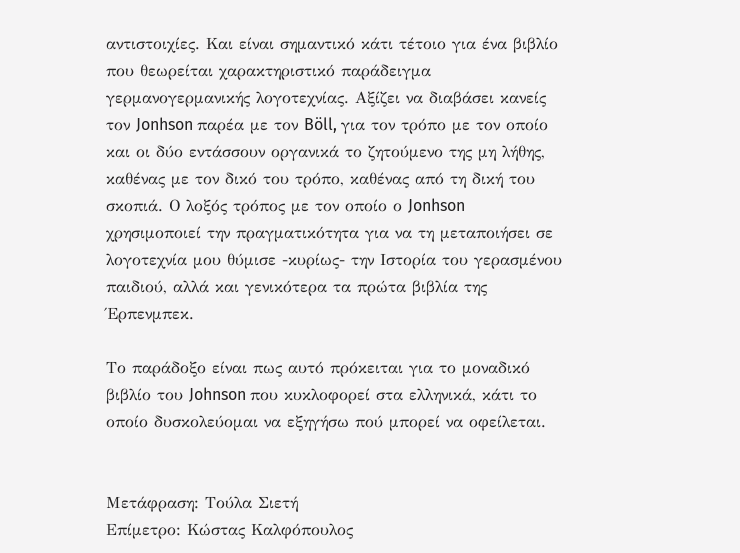αντιστοιχίες. Και είναι σημαντικό κάτι τέτοιο για ένα βιβλίο που θεωρείται χαρακτηριστικό παράδειγμα γερμανογερμανικής λογοτεχνίας. Αξίζει να διαβάσει κανείς τον Jonhson παρέα με τον Böll, για τον τρόπο με τον οποίο και οι δύο εντάσσουν οργανικά το ζητούμενο της μη λήθης, καθένας με τον δικό του τρόπο, καθένας από τη δική του σκοπιά. Ο λοξός τρόπος με τον οποίο ο Jonhson χρησιμοποιεί την πραγματικότητα για να τη μεταποιήσει σε λογοτεχνία μου θύμισε -κυρίως- την Ιστορία του γερασμένου παιδιού, αλλά και γενικότερα τα πρώτα βιβλία της Έρπενμπεκ.

Το παράδοξο είναι πως αυτό πρόκειται για το μοναδικό βιβλίο του Johnson που κυκλοφορεί στα ελληνικά, κάτι το οποίο δυσκολεύομαι να εξηγήσω πού μπορεί να οφείλεται.


Μετάφραση: Τούλα Σιετή
Επίμετρο: Κώστας Καλφόπουλος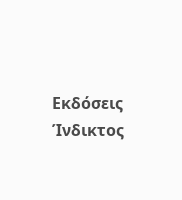Εκδόσεις Ίνδικτος